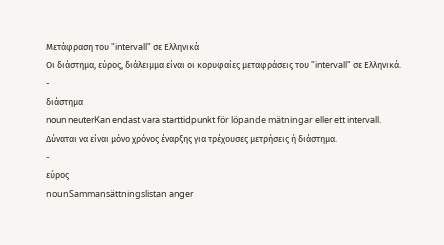Μετάφραση του "intervall" σε Ελληνικά
Οι διάστημα, εύρος, διάλειμμα είναι οι κορυφαίες μεταφράσεις του "intervall" σε Ελληνικά.
-
διάστημα
noun neuterKan endast vara starttidpunkt för löpande mätningar eller ett intervall.
Δύναται να είναι μόνο χρόνος έναρξης για τρέχουσες μετρήσεις ή διάστημα.
-
εύρος
nounSammansättningslistan anger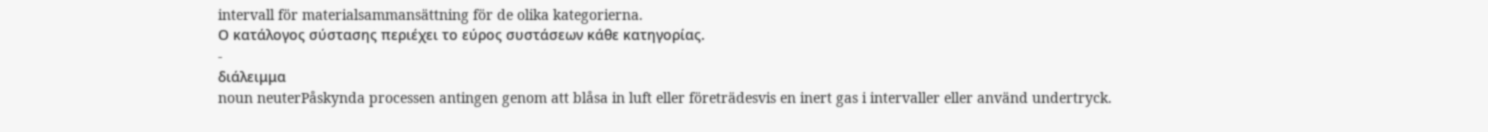intervall för materialsammansättning för de olika kategorierna.
Ο κατάλογος σύστασης περιέχει το εύρος συστάσεων κάθε κατηγορίας.
-
διάλειμμα
noun neuterPåskynda processen antingen genom att blåsa in luft eller företrädesvis en inert gas i intervaller eller använd undertryck.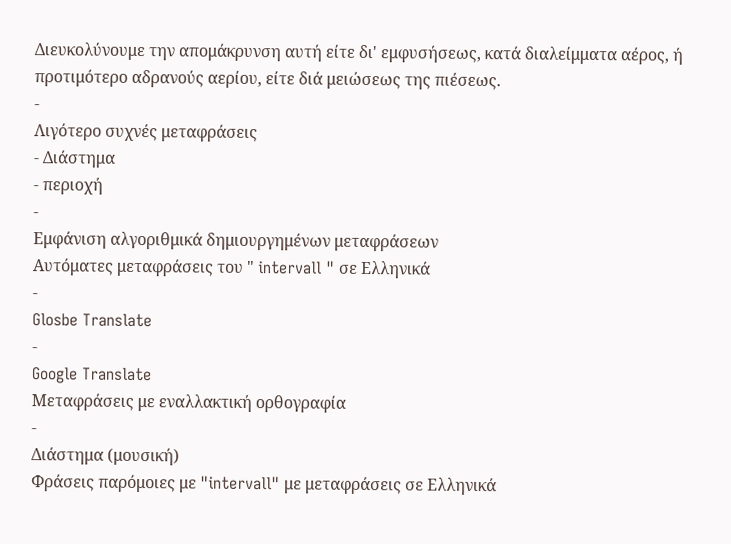Διευκολύνουμε την απομάκρυνση αυτή είτε δι' εμφυσήσεως, κατά διαλείμματα αέρος, ή προτιμότερο αδρανούς αερίου, είτε διά μειώσεως της πιέσεως.
-
Λιγότερο συχνές μεταφράσεις
- Διάστημα
- περιοχή
-
Εμφάνιση αλγοριθμικά δημιουργημένων μεταφράσεων
Αυτόματες μεταφράσεις του " intervall " σε Ελληνικά
-
Glosbe Translate
-
Google Translate
Μεταφράσεις με εναλλακτική ορθογραφία
-
Διάστημα (μουσική)
Φράσεις παρόμοιες με "intervall" με μεταφράσεις σε Ελληνικά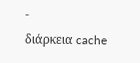-
διάρκεια cache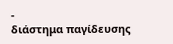-
διάστημα παγίδευσης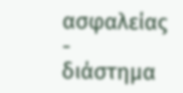ασφαλείας
-
διάστημα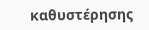καθυστέρησης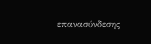επανασύνδεσης